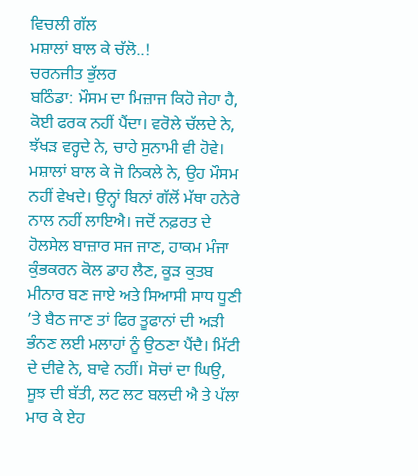ਵਿਚਲੀ ਗੱਲ
ਮਸ਼ਾਲਾਂ ਬਾਲ ਕੇ ਚੱਲੋ..!
ਚਰਨਜੀਤ ਭੁੱਲਰ
ਬਠਿੰਡਾ: ਮੌਸਮ ਦਾ ਮਿਜ਼ਾਜ ਕਿਹੋ ਜੇਹਾ ਹੈ, ਕੋਈ ਫਰਕ ਨਹੀਂ ਪੈਂਦਾ। ਵਰੋਲੇ ਚੱਲਦੇ ਨੇ, ਝੱਖੜ ਵਰ੍ਹਦੇ ਨੇ, ਚਾਹੇ ਸੁਨਾਮੀ ਵੀ ਹੋਵੇ। ਮਸ਼ਾਲਾਂ ਬਾਲ ਕੇ ਜੋ ਨਿਕਲੇ ਨੇ, ਉਹ ਮੌਸਮ ਨਹੀਂ ਵੇਖਦੇ। ਉਨ੍ਹਾਂ ਬਿਨਾਂ ਗੱਲੋਂ ਮੱਥਾ ਹਨੇਰੇ ਨਾਲ ਨਹੀਂ ਲਾਇਐ। ਜਦੋਂ ਨਫ਼ਰਤ ਦੇ ਹੋਲਸੇਲ ਬਾਜ਼ਾਰ ਸਜ ਜਾਣ, ਹਾਕਮ ਮੰਜਾ ਕੁੰਭਕਰਨ ਕੋਲ ਡਾਹ ਲੈਣ, ਕੂੜ ਕੁਤਬ ਮੀਨਾਰ ਬਣ ਜਾਏ ਅਤੇ ਸਿਆਸੀ ਸਾਧ ਧੂਣੀ ’ਤੇ ਬੈਠ ਜਾਣ ਤਾਂ ਫਿਰ ਤੂਫਾਨਾਂ ਦੀ ਅੜੀ ਭੰਨਣ ਲਈ ਮਲਾਹਾਂ ਨੂੰ ਉਠਣਾ ਪੈਂਦੈ। ਮਿੱਟੀ ਦੇ ਦੀਵੇ ਨੇ, ਬਾਵੇ ਨਹੀਂ। ਸੋਚਾਂ ਦਾ ਘਿਉ, ਸੂਝ ਦੀ ਬੱਤੀ, ਲਟ ਲਟ ਬਲਦੀ ਐ ਤੇ ਪੱਲਾ ਮਾਰ ਕੇ ਏਹ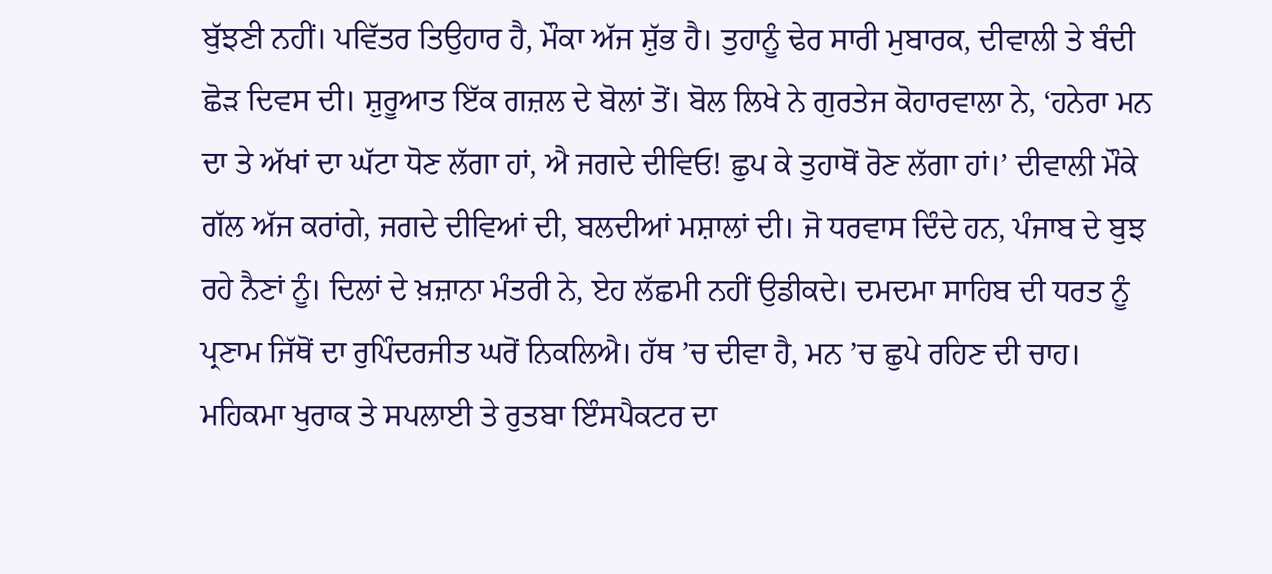ਬੁੱਝਣੀ ਨਹੀਂ। ਪਵਿੱਤਰ ਤਿਉਹਾਰ ਹੈ, ਮੌਕਾ ਅੱਜ ਸ਼ੁੱਭ ਹੈ। ਤੁਹਾਨੂੰ ਢੇਰ ਸਾਰੀ ਮੁਬਾਰਕ, ਦੀਵਾਲੀ ਤੇ ਬੰਦੀ ਛੋੜ ਦਿਵਸ ਦੀ। ਸ਼ੁਰੂਆਤ ਇੱਕ ਗਜ਼ਲ ਦੇ ਬੋਲਾਂ ਤੋਂ। ਬੋਲ ਲਿਖੇ ਨੇ ਗੁਰਤੇਜ ਕੋਹਾਰਵਾਲਾ ਨੇ, ‘ਹਨੇਰਾ ਮਨ ਦਾ ਤੇ ਅੱਖਾਂ ਦਾ ਘੱਟਾ ਧੋਣ ਲੱਗਾ ਹਾਂ, ਐ ਜਗਦੇ ਦੀਵਿਓ! ਛੁਪ ਕੇ ਤੁਹਾਥੋਂ ਰੋਣ ਲੱਗਾ ਹਾਂ।’ ਦੀਵਾਲੀ ਮੌਕੇ ਗੱਲ ਅੱਜ ਕਰਾਂਗੇ, ਜਗਦੇ ਦੀਵਿਆਂ ਦੀ, ਬਲਦੀਆਂ ਮਸ਼ਾਲਾਂ ਦੀ। ਜੋ ਧਰਵਾਸ ਦਿੰਦੇ ਹਨ, ਪੰਜਾਬ ਦੇ ਬੁਝ ਰਹੇ ਨੈਣਾਂ ਨੂੰ। ਦਿਲਾਂ ਦੇ ਖ਼ਜ਼ਾਨਾ ਮੰਤਰੀ ਨੇ, ਏਹ ਲੱਛਮੀ ਨਹੀਂ ਉਡੀਕਦੇ। ਦਮਦਮਾ ਸਾਹਿਬ ਦੀ ਧਰਤ ਨੂੰ ਪ੍ਰਣਾਮ ਜਿੱਥੋਂ ਦਾ ਰੁਪਿੰਦਰਜੀਤ ਘਰੋਂ ਨਿਕਲਿਐ। ਹੱਥ ’ਚ ਦੀਵਾ ਹੈ, ਮਨ ’ਚ ਛੁਪੇ ਰਹਿਣ ਦੀ ਚਾਹ। ਮਹਿਕਮਾ ਖੁਰਾਕ ਤੇ ਸਪਲਾਈ ਤੇ ਰੁਤਬਾ ਇੰਸਪੈਕਟਰ ਦਾ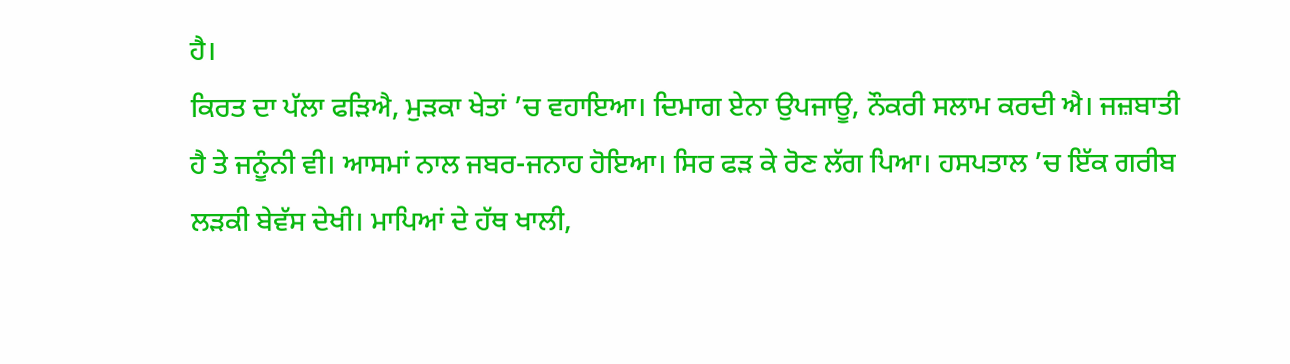ਹੈ।
ਕਿਰਤ ਦਾ ਪੱਲਾ ਫੜਿਐ, ਮੁੜਕਾ ਖੇਤਾਂ ’ਚ ਵਹਾਇਆ। ਦਿਮਾਗ ਏਨਾ ਉਪਜਾਊ, ਨੌਕਰੀ ਸਲਾਮ ਕਰਦੀ ਐ। ਜਜ਼ਬਾਤੀ ਹੈ ਤੇ ਜਨੂੰਨੀ ਵੀ। ਆਸਮਾਂ ਨਾਲ ਜਬਰ-ਜਨਾਹ ਹੋਇਆ। ਸਿਰ ਫੜ ਕੇ ਰੋਣ ਲੱਗ ਪਿਆ। ਹਸਪਤਾਲ ’ਚ ਇੱਕ ਗਰੀਬ ਲੜਕੀ ਬੇਵੱਸ ਦੇਖੀ। ਮਾਪਿਆਂ ਦੇ ਹੱਥ ਖਾਲੀ,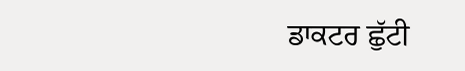ਡਾਕਟਰ ਛੁੱਟੀ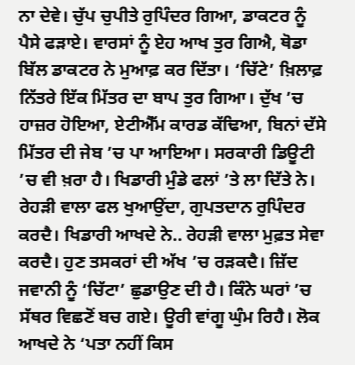ਨਾ ਦੇਵੇ। ਚੁੱਪ ਚੁਪੀਤੇ ਰੁਪਿੰਦਰ ਗਿਆ, ਡਾਕਟਰ ਨੂੰ ਪੈਸੇ ਫੜਾਏ। ਵਾਰਸਾਂ ਨੂੰ ਏਹ ਆਖ ਤੁਰ ਗਿਐ, ਥੋਡਾ ਬਿੱਲ ਡਾਕਟਰ ਨੇ ਮੁਆਫ਼ ਕਰ ਦਿੱਤਾ। ‘ਚਿੱਟੇ’ ਖ਼ਿਲਾਫ਼ ਨਿੱਤਰੇ ਇੱਕ ਮਿੱਤਰ ਦਾ ਬਾਪ ਤੁਰ ਗਿਆ। ਦੁੱਖ ’ਚ ਹਾਜ਼ਰ ਹੋਇਆ, ਏਟੀਐੱਮ ਕਾਰਡ ਕੱਢਿਆ, ਬਿਨਾਂ ਦੱਸੇ ਮਿੱਤਰ ਦੀ ਜੇਬ ’ਚ ਪਾ ਆਇਆ। ਸਰਕਾਰੀ ਡਿਊਟੀ ’ਚ ਵੀ ਖ਼ਰਾ ਹੈ। ਖਿਡਾਰੀ ਮੁੰਡੇ ਫਲਾਂ ’ਤੇ ਲਾ ਦਿੱਤੇ ਨੇ। ਰੇਹੜੀ ਵਾਲਾ ਫਲ ਖੁਆਉਂਦਾ, ਗੁਪਤਦਾਨ ਰੁਪਿੰਦਰ ਕਰਦੈ। ਖਿਡਾਰੀ ਆਖਦੇ ਨੇ.. ਰੇਹੜੀ ਵਾਲਾ ਮੁਫ਼ਤ ਸੇਵਾ ਕਰਦੈ। ਹੁਣ ਤਸਕਰਾਂ ਦੀ ਅੱਖ ’ਚ ਰੜਕਦੈ। ਜ਼ਿੱਦ ਜਵਾਨੀ ਨੂੰ ‘ਚਿੱਟਾ’ ਛੁਡਾਉਣ ਦੀ ਹੈ। ਕਿੰਨੇ ਘਰਾਂ ’ਚ ਸੱਥਰ ਵਿਛਣੋਂ ਬਚ ਗਏ। ਊਰੀ ਵਾਂਗੂ ਘੁੰਮ ਰਿਹੈ। ਲੋਕ ਆਖਦੇ ਨੇ ‘ਪਤਾ ਨਹੀਂ ਕਿਸ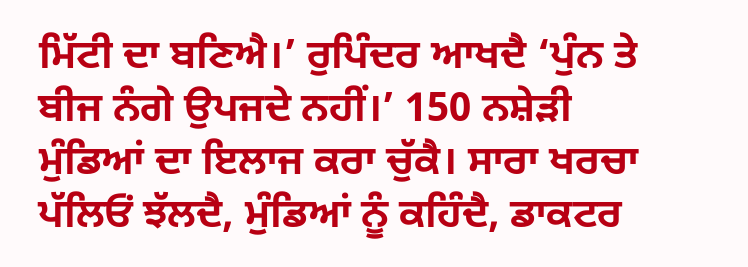ਮਿੱਟੀ ਦਾ ਬਣਿਐ।’ ਰੁਪਿੰਦਰ ਆਖਦੈ ‘ਪੁੰਨ ਤੇ ਬੀਜ ਨੰਗੇ ਉਪਜਦੇ ਨਹੀਂ।’ 150 ਨਸ਼ੇੜੀ ਮੁੰਡਿਆਂ ਦਾ ਇਲਾਜ ਕਰਾ ਚੁੱਕੈ। ਸਾਰਾ ਖਰਚਾ ਪੱਲਿਓਂ ਝੱਲਦੈ, ਮੁੰਡਿਆਂ ਨੂੰ ਕਹਿੰਦੈ, ਡਾਕਟਰ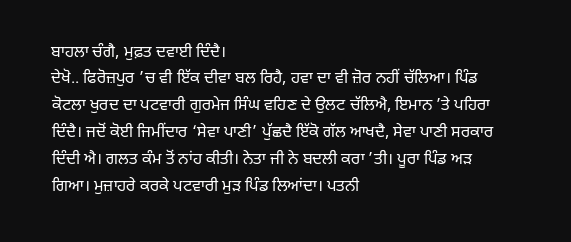ਬਾਹਲਾ ਚੰਗੈ, ਮੁਫ਼ਤ ਦਵਾਈ ਦਿੰਦੈ।
ਦੇਖੋ.. ਫਿਰੋਜ਼ਪੁਰ ’ਚ ਵੀ ਇੱਕ ਦੀਵਾ ਬਲ ਰਿਹੈ, ਹਵਾ ਦਾ ਵੀ ਜ਼ੋਰ ਨਹੀਂ ਚੱਲਿਆ। ਪਿੰਡ ਕੋਟਲਾ ਖੁਰਦ ਦਾ ਪਟਵਾਰੀ ਗੁਰਮੇਜ ਸਿੰਘ ਵਹਿਣ ਦੇ ਉਲਟ ਚੱਲਿਐ, ਇਮਾਨ ’ਤੇ ਪਹਿਰਾ ਦਿੰਦੈ। ਜਦੋਂ ਕੋਈ ਜਿਮੀਂਦਾਰ ‘ਸੇਵਾ ਪਾਣੀ’ ਪੁੱਛਦੈ ਇੱਕੋ ਗੱਲ ਆਖਦੈ, ਸੇਵਾ ਪਾਣੀ ਸਰਕਾਰ ਦਿੰਦੀ ਐ। ਗਲਤ ਕੰਮ ਤੋਂ ਨਾਂਹ ਕੀਤੀ। ਨੇਤਾ ਜੀ ਨੇ ਬਦਲੀ ਕਰਾ ’ਤੀ। ਪੂਰਾ ਪਿੰਡ ਅੜ ਗਿਆ। ਮੁਜ਼ਾਹਰੇ ਕਰਕੇ ਪਟਵਾਰੀ ਮੁੜ ਪਿੰਡ ਲਿਆਂਦਾ। ਪਤਨੀ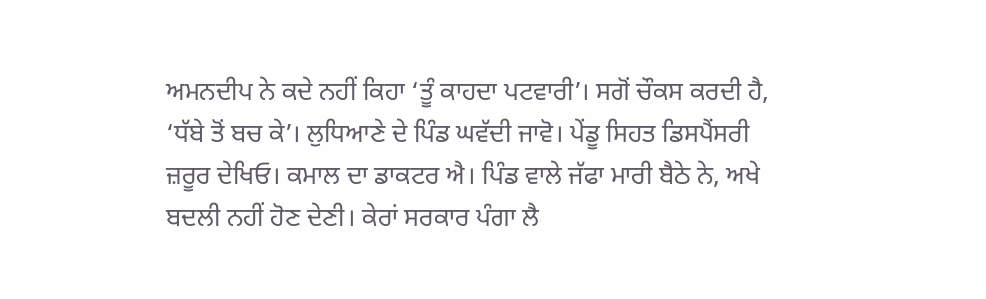ਅਮਨਦੀਪ ਨੇ ਕਦੇ ਨਹੀਂ ਕਿਹਾ ‘ਤੂੰ ਕਾਹਦਾ ਪਟਵਾਰੀ’। ਸਗੋਂ ਚੌਕਸ ਕਰਦੀ ਹੈ, ‘ਧੱਬੇ ਤੋਂ ਬਚ ਕੇ’। ਲੁਧਿਆਣੇ ਦੇ ਪਿੰਡ ਘਵੱਦੀ ਜਾਵੋ। ਪੇਂਡੂ ਸਿਹਤ ਡਿਸਪੈਂਸਰੀ ਜ਼ਰੂਰ ਦੇਖਿਓ। ਕਮਾਲ ਦਾ ਡਾਕਟਰ ਐ। ਪਿੰਡ ਵਾਲੇ ਜੱਫਾ ਮਾਰੀ ਬੈਠੇ ਨੇ, ਅਖੇ ਬਦਲੀ ਨਹੀਂ ਹੋਣ ਦੇਣੀ। ਕੇਰਾਂ ਸਰਕਾਰ ਪੰਗਾ ਲੈ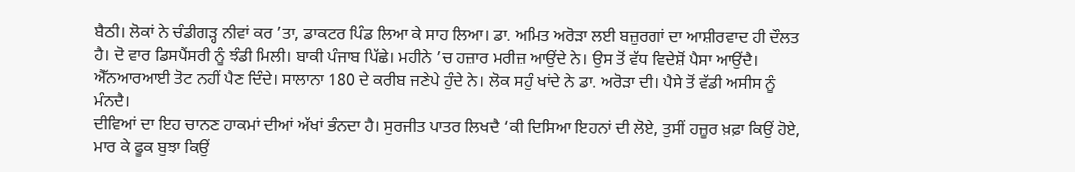ਬੈਠੀ। ਲੋਕਾਂ ਨੇ ਚੰਡੀਗੜ੍ਹ ਨੀਵਾਂ ਕਰ ’ਤਾ, ਡਾਕਟਰ ਪਿੰਡ ਲਿਆ ਕੇ ਸਾਹ ਲਿਆ। ਡਾ. ਅਮਿਤ ਅਰੋੜਾ ਲਈ ਬਜ਼ੁਰਗਾਂ ਦਾ ਆਸ਼ੀਰਵਾਦ ਹੀ ਦੌਲਤ ਹੈ। ਦੋ ਵਾਰ ਡਿਸਪੈਂਸਰੀ ਨੂੰ ਝੰਡੀ ਮਿਲੀ। ਬਾਕੀ ਪੰਜਾਬ ਪਿੱਛੇ। ਮਹੀਨੇ ’ਚ ਹਜ਼ਾਰ ਮਰੀਜ਼ ਆਉਂਦੇ ਨੇ। ਉਸ ਤੋਂ ਵੱਧ ਵਿਦੇਸ਼ੋਂ ਪੈਸਾ ਆਉਂਦੈ। ਐੱਨਆਰਆਈ ਤੋਟ ਨਹੀਂ ਪੈਣ ਦਿੰਦੇ। ਸਾਲਾਨਾ 180 ਦੇ ਕਰੀਬ ਜਣੇਪੇ ਹੁੰਦੇ ਨੇ। ਲੋਕ ਸਹੁੰ ਖਾਂਦੇ ਨੇ ਡਾ. ਅਰੋੜਾ ਦੀ। ਪੈਸੇ ਤੋਂ ਵੱਡੀ ਅਸੀਸ ਨੂੰ ਮੰਨਦੈ।
ਦੀਵਿਆਂ ਦਾ ਇਹ ਚਾਨਣ ਹਾਕਮਾਂ ਦੀਆਂ ਅੱਖਾਂ ਭੰਨਦਾ ਹੈ। ਸੁਰਜੀਤ ਪਾਤਰ ਲਿਖਦੈ ‘ਕੀ ਦਿਸਿਆ ਇਹਨਾਂ ਦੀ ਲੋਏ, ਤੁਸੀਂ ਹਜ਼ੂਰ ਖ਼ਫ਼ਾ ਕਿਉਂ ਹੋਏ, ਮਾਰ ਕੇ ਫੂਕ ਬੁਝਾ ਕਿਉਂ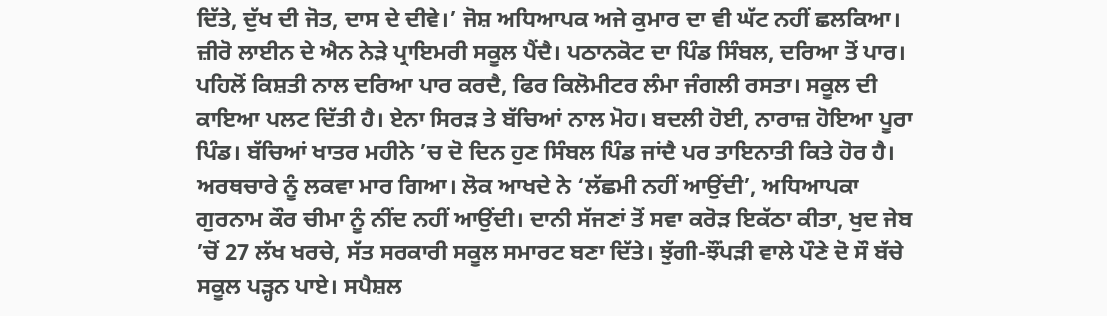ਦਿੱਤੇ, ਦੁੱਖ ਦੀ ਜੋਤ, ਦਾਸ ਦੇ ਦੀਵੇ।’ ਜੋਸ਼ ਅਧਿਆਪਕ ਅਜੇ ਕੁਮਾਰ ਦਾ ਵੀ ਘੱਟ ਨਹੀਂ ਛਲਕਿਆ। ਜ਼ੀਰੋ ਲਾਈਨ ਦੇ ਐਨ ਨੇੜੇ ਪ੍ਰਾਇਮਰੀ ਸਕੂਲ ਪੈਂਦੈ। ਪਠਾਨਕੋਟ ਦਾ ਪਿੰਡ ਸਿੰਬਲ, ਦਰਿਆ ਤੋਂ ਪਾਰ। ਪਹਿਲੋਂ ਕਿਸ਼ਤੀ ਨਾਲ ਦਰਿਆ ਪਾਰ ਕਰਦੈ, ਫਿਰ ਕਿਲੋਮੀਟਰ ਲੰਮਾ ਜੰਗਲੀ ਰਸਤਾ। ਸਕੂਲ ਦੀ ਕਾਇਆ ਪਲਟ ਦਿੱਤੀ ਹੈ। ਏਨਾ ਸਿਰੜ ਤੇ ਬੱਚਿਆਂ ਨਾਲ ਮੋਹ। ਬਦਲੀ ਹੋਈ, ਨਾਰਾਜ਼ ਹੋਇਆ ਪੂਰਾ ਪਿੰਡ। ਬੱਚਿਆਂ ਖਾਤਰ ਮਹੀਨੇ ’ਚ ਦੋ ਦਿਨ ਹੁਣ ਸਿੰਬਲ ਪਿੰਡ ਜਾਂਦੈ ਪਰ ਤਾਇਨਾਤੀ ਕਿਤੇ ਹੋਰ ਹੈ। ਅਰਥਚਾਰੇ ਨੂੰ ਲਕਵਾ ਮਾਰ ਗਿਆ। ਲੋਕ ਆਖਦੇ ਨੇ ‘ਲੱਛਮੀ ਨਹੀਂ ਆਉਂਦੀ’, ਅਧਿਆਪਕਾ ਗੁਰਨਾਮ ਕੌਰ ਚੀਮਾ ਨੂੰ ਨੀਂਦ ਨਹੀਂ ਆਉਂਦੀ। ਦਾਨੀ ਸੱਜਣਾਂ ਤੋਂ ਸਵਾ ਕਰੋੜ ਇਕੱਠਾ ਕੀਤਾ, ਖੁਦ ਜੇਬ ’ਚੋਂ 27 ਲੱਖ ਖਰਚੇ, ਸੱਤ ਸਰਕਾਰੀ ਸਕੂਲ ਸਮਾਰਟ ਬਣਾ ਦਿੱਤੇ। ਝੁੱਗੀ-ਝੌਂਪੜੀ ਵਾਲੇ ਪੌਣੇ ਦੋ ਸੌ ਬੱਚੇ ਸਕੂਲ ਪੜ੍ਹਨ ਪਾਏ। ਸਪੈਸ਼ਲ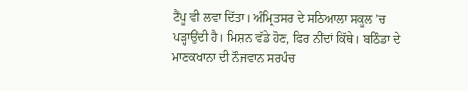ਟੈਂਪੂ ਵੀ ਲਵਾ ਦਿੱਤਾ। ਅੰਮ੍ਰਿਤਸਰ ਦੇ ਸਠਿਆਲਾ ਸਕੂਲ ’ਚ ਪੜ੍ਹਾਉਂਦੀ ਹੈ। ਮਿਸ਼ਨ ਵੱਡੇ ਹੋਣ, ਫਿਰ ਨੀਂਦਾਂ ਕਿੱਥੇ। ਬਠਿੰਡਾ ਦੇ ਮਾਣਕਖਾਨਾ ਦੀ ਨੌਜਵਾਨ ਸਰਪੰਚ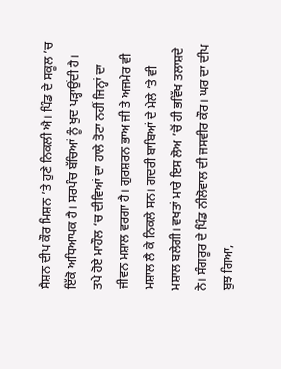ਸੈਸ਼ਨ ਦੀਪ ਕੌਰ ਮਿਸ਼ਨ ’ਤੇ ਹੁਣੇ ਨਿਕਲੀ ਐ। ਪਿੰਡ ਦੇ ਸਕੂਲ ’ਚ ਇੱਕੋ ਅਧਿਆਪਕ ਹੈ। ਸਰਪੰਚ ਬੱਚਿਆਂ ਨੂੰ ਖੁਦ ਪੜ੍ਹਾਉਂਦੀ ਹੈ।
ਤਪੇ ਹੋਏ ਮਾਹੌਲ ‘ਚ ਦੀਵਿਆਂ ਦਾ ਹਾਲੇ ਤੋਟਾ ਨਹੀਂ ਜਿਨ੍ਹਾਂ ਦਾ ਜੀਵਨ ਮਸ਼ਾਲ ਵਰਗਾ ਹੈ। ਗੁਰਸ਼ਰਨ ਭਾਅ ਜੀ ਤੇ ਅਜਮੇਰ ਵੀ ਮਸ਼ਾਲ ਲੈ ਕੇ ਨਿਕਲੇ ਸਨ। ਗਦਰੀ ਬਾਬਿਆਂ ਦੇ ਮੇਲੇ ’ਤੇ ਵੀ ਮਸ਼ਾਲ ਬਲੇਗੀ। ਵਖਤਾਂ ਮਾਰੇ ਇਸ ਲੋਅ ’ਚੋਂ ਹੀ ਭਵਿੱਖ ਤਲਾਸ਼ਦੇ ਨੇ। ਸੰਗਰੂਰ ਦੇ ਪਿੰਡ ਨੀਲੋਵਾਲ ਦੀ ਜਸਵੀਰ ਕੌਰ। ਘਰ ਦਾ ਦੀਪ ਬੁਝ ਗਿਆ,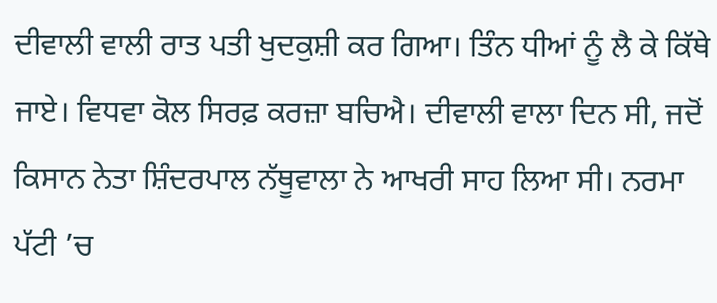ਦੀਵਾਲੀ ਵਾਲੀ ਰਾਤ ਪਤੀ ਖੁਦਕੁਸ਼ੀ ਕਰ ਗਿਆ। ਤਿੰਨ ਧੀਆਂ ਨੂੰ ਲੈ ਕੇ ਕਿੱਥੇ ਜਾਏ। ਵਿਧਵਾ ਕੋਲ ਸਿਰਫ਼ ਕਰਜ਼ਾ ਬਚਿਐ। ਦੀਵਾਲੀ ਵਾਲਾ ਦਿਨ ਸੀ, ਜਦੋਂ ਕਿਸਾਨ ਨੇਤਾ ਸ਼ਿੰਦਰਪਾਲ ਨੱਥੂਵਾਲਾ ਨੇ ਆਖਰੀ ਸਾਹ ਲਿਆ ਸੀ। ਨਰਮਾ ਪੱਟੀ ’ਚ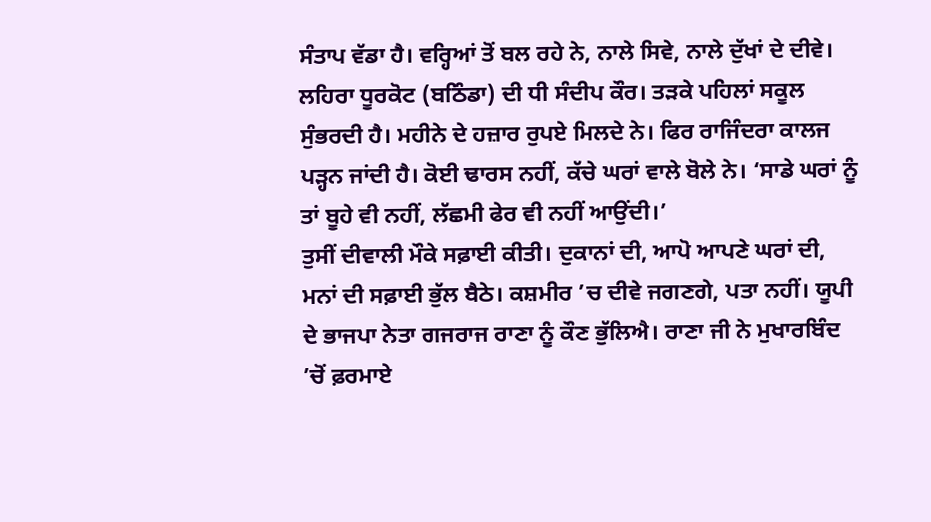ਸੰਤਾਪ ਵੱਡਾ ਹੈ। ਵਰ੍ਹਿਆਂ ਤੋਂ ਬਲ ਰਹੇ ਨੇ, ਨਾਲੇ ਸਿਵੇ, ਨਾਲੇ ਦੁੱਖਾਂ ਦੇ ਦੀਵੇ। ਲਹਿਰਾ ਧੂਰਕੋਟ (ਬਠਿੰਡਾ) ਦੀ ਧੀ ਸੰਦੀਪ ਕੌਰ। ਤੜਕੇ ਪਹਿਲਾਂ ਸਕੂਲ ਸੁੰਭਰਦੀ ਹੈ। ਮਹੀਨੇ ਦੇ ਹਜ਼ਾਰ ਰੁਪਏ ਮਿਲਦੇ ਨੇ। ਫਿਰ ਰਾਜਿੰਦਰਾ ਕਾਲਜ ਪੜ੍ਹਨ ਜਾਂਦੀ ਹੈ। ਕੋਈ ਢਾਰਸ ਨਹੀਂ, ਕੱਚੇ ਘਰਾਂ ਵਾਲੇ ਬੋਲੇ ਨੇ। ‘ਸਾਡੇ ਘਰਾਂ ਨੂੰ ਤਾਂ ਬੂਹੇ ਵੀ ਨਹੀਂ, ਲੱਛਮੀ ਫੇਰ ਵੀ ਨਹੀਂ ਆਉਂਦੀ।’
ਤੁਸੀਂ ਦੀਵਾਲੀ ਮੌਕੇ ਸਫ਼ਾਈ ਕੀਤੀ। ਦੁਕਾਨਾਂ ਦੀ, ਆਪੋ ਆਪਣੇ ਘਰਾਂ ਦੀ, ਮਨਾਂ ਦੀ ਸਫ਼ਾਈ ਭੁੱਲ ਬੈਠੇ। ਕਸ਼ਮੀਰ ’ਚ ਦੀਵੇ ਜਗਣਗੇ, ਪਤਾ ਨਹੀਂ। ਯੂਪੀ ਦੇ ਭਾਜਪਾ ਨੇਤਾ ਗਜਰਾਜ ਰਾਣਾ ਨੂੰ ਕੌਣ ਭੁੱਲਿਐ। ਰਾਣਾ ਜੀ ਨੇ ਮੁਖਾਰਬਿੰਦ ’ਚੋਂ ਫ਼ਰਮਾਏ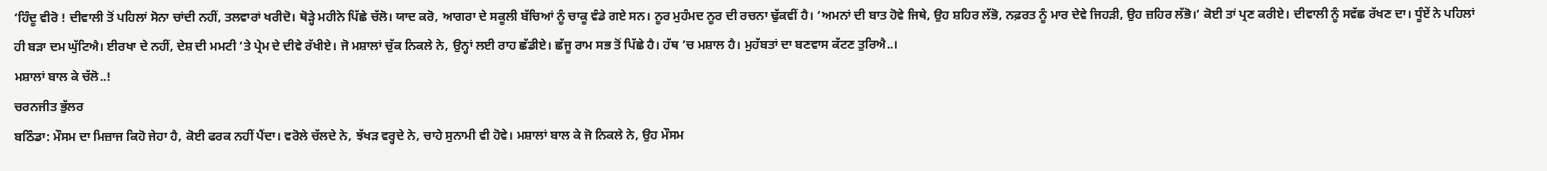‘ਹਿੰਦੂ ਵੀਰੋ ! ਦੀਵਾਲੀ ਤੋਂ ਪਹਿਲਾਂ ਸੋਨਾ ਚਾਂਦੀ ਨਹੀਂ, ਤਲਵਾਰਾਂ ਖਰੀਦੋ। ਥੋੜ੍ਹੇ ਮਹੀਨੇ ਪਿੱਛੇ ਚੱਲੋ। ਯਾਦ ਕਰੋ, ਆਗਰਾ ਦੇ ਸਕੂਲੀ ਬੱਚਿਆਂ ਨੂੰ ਚਾਕੂ ਵੰਡੇ ਗਏ ਸਨ। ਨੂਰ ਮੁਹੰਮਦ ਨੂਰ ਦੀ ਰਚਨਾ ਢੁੱਕਵੀਂ ਹੈ। ‘ਅਮਨਾਂ ਦੀ ਬਾਤ ਹੋਵੇ ਜਿਥੇ, ਉਹ ਸ਼ਹਿਰ ਲੱਭੋ, ਨਫ਼ਰਤ ਨੂੰ ਮਾਰ ਦੇਵੇ ਜਿਹੜੀ, ਉਹ ਜ਼ਹਿਰ ਲੱਭੋ।’ ਕੋਈ ਤਾਂ ਪ੍ਰਣ ਕਰੀਏ। ਦੀਵਾਲੀ ਨੂੰ ਸਵੱਛ ਰੱਖਣ ਦਾ। ਧੂੰਏਂ ਨੇ ਪਹਿਲਾਂ ਹੀ ਬੜਾ ਦਮ ਘੁੱਟਿਐ। ਈਰਖਾ ਦੇ ਨਹੀਂ, ਦੇਸ਼ ਦੀ ਮਮਟੀ ’ਤੇ ਪ੍ਰੇਮ ਦੇ ਦੀਵੇ ਰੱਖੀਏ। ਜੋ ਮਸ਼ਾਲਾਂ ਚੁੱਕ ਨਿਕਲੇ ਨੇ, ਉਨ੍ਹਾਂ ਲਈ ਰਾਹ ਛੱਡੀਏ। ਛੱਜੂ ਰਾਮ ਸਭ ਤੋਂ ਪਿੱਛੇ ਹੈ। ਹੱਥ ’ਚ ਮਸ਼ਾਲ ਹੈ। ਮੁਹੱਬਤਾਂ ਦਾ ਬਣਵਾਸ ਕੱਟਣ ਤੁਰਿਐ..।
ਮਸ਼ਾਲਾਂ ਬਾਲ ਕੇ ਚੱਲੋ..!
ਚਰਨਜੀਤ ਭੁੱਲਰ
ਬਠਿੰਡਾ: ਮੌਸਮ ਦਾ ਮਿਜ਼ਾਜ ਕਿਹੋ ਜੇਹਾ ਹੈ, ਕੋਈ ਫਰਕ ਨਹੀਂ ਪੈਂਦਾ। ਵਰੋਲੇ ਚੱਲਦੇ ਨੇ, ਝੱਖੜ ਵਰ੍ਹਦੇ ਨੇ, ਚਾਹੇ ਸੁਨਾਮੀ ਵੀ ਹੋਵੇ। ਮਸ਼ਾਲਾਂ ਬਾਲ ਕੇ ਜੋ ਨਿਕਲੇ ਨੇ, ਉਹ ਮੌਸਮ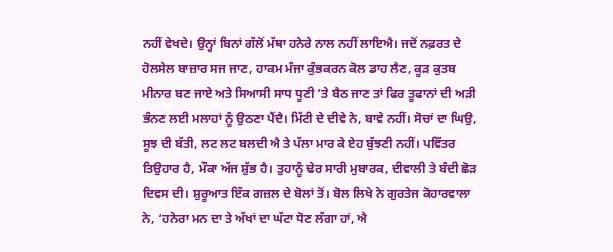ਨਹੀਂ ਵੇਖਦੇ। ਉਨ੍ਹਾਂ ਬਿਨਾਂ ਗੱਲੋਂ ਮੱਥਾ ਹਨੇਰੇ ਨਾਲ ਨਹੀਂ ਲਾਇਐ। ਜਦੋਂ ਨਫ਼ਰਤ ਦੇ ਹੋਲਸੇਲ ਬਾਜ਼ਾਰ ਸਜ ਜਾਣ, ਹਾਕਮ ਮੰਜਾ ਕੁੰਭਕਰਨ ਕੋਲ ਡਾਹ ਲੈਣ, ਕੂੜ ਕੁਤਬ ਮੀਨਾਰ ਬਣ ਜਾਏ ਅਤੇ ਸਿਆਸੀ ਸਾਧ ਧੂਣੀ ’ਤੇ ਬੈਠ ਜਾਣ ਤਾਂ ਫਿਰ ਤੂਫਾਨਾਂ ਦੀ ਅੜੀ ਭੰਨਣ ਲਈ ਮਲਾਹਾਂ ਨੂੰ ਉਠਣਾ ਪੈਂਦੈ। ਮਿੱਟੀ ਦੇ ਦੀਵੇ ਨੇ, ਬਾਵੇ ਨਹੀਂ। ਸੋਚਾਂ ਦਾ ਘਿਉ, ਸੂਝ ਦੀ ਬੱਤੀ, ਲਟ ਲਟ ਬਲਦੀ ਐ ਤੇ ਪੱਲਾ ਮਾਰ ਕੇ ਏਹ ਬੁੱਝਣੀ ਨਹੀਂ। ਪਵਿੱਤਰ ਤਿਉਹਾਰ ਹੈ, ਮੌਕਾ ਅੱਜ ਸ਼ੁੱਭ ਹੈ। ਤੁਹਾਨੂੰ ਢੇਰ ਸਾਰੀ ਮੁਬਾਰਕ, ਦੀਵਾਲੀ ਤੇ ਬੰਦੀ ਛੋੜ ਦਿਵਸ ਦੀ। ਸ਼ੁਰੂਆਤ ਇੱਕ ਗਜ਼ਲ ਦੇ ਬੋਲਾਂ ਤੋਂ। ਬੋਲ ਲਿਖੇ ਨੇ ਗੁਰਤੇਜ ਕੋਹਾਰਵਾਲਾ ਨੇ, ‘ਹਨੇਰਾ ਮਨ ਦਾ ਤੇ ਅੱਖਾਂ ਦਾ ਘੱਟਾ ਧੋਣ ਲੱਗਾ ਹਾਂ, ਐ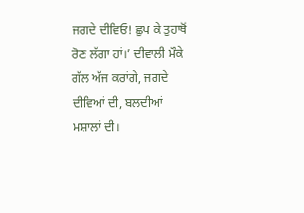ਜਗਦੇ ਦੀਵਿਓ! ਛੁਪ ਕੇ ਤੁਹਾਥੋਂ ਰੋਣ ਲੱਗਾ ਹਾਂ।’ ਦੀਵਾਲੀ ਮੌਕੇ ਗੱਲ ਅੱਜ ਕਰਾਂਗੇ, ਜਗਦੇ ਦੀਵਿਆਂ ਦੀ, ਬਲਦੀਆਂ ਮਸ਼ਾਲਾਂ ਦੀ।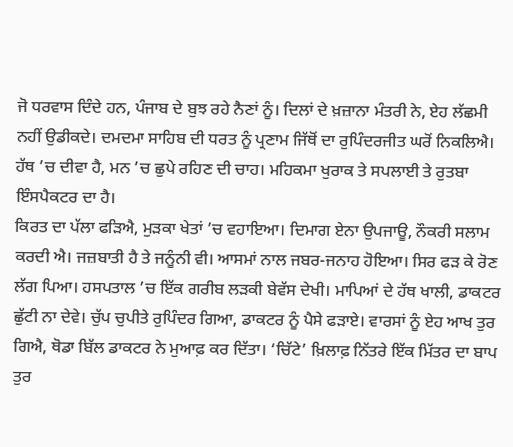ਜੋ ਧਰਵਾਸ ਦਿੰਦੇ ਹਨ, ਪੰਜਾਬ ਦੇ ਬੁਝ ਰਹੇ ਨੈਣਾਂ ਨੂੰ। ਦਿਲਾਂ ਦੇ ਖ਼ਜ਼ਾਨਾ ਮੰਤਰੀ ਨੇ, ਏਹ ਲੱਛਮੀ ਨਹੀਂ ਉਡੀਕਦੇ। ਦਮਦਮਾ ਸਾਹਿਬ ਦੀ ਧਰਤ ਨੂੰ ਪ੍ਰਣਾਮ ਜਿੱਥੋਂ ਦਾ ਰੁਪਿੰਦਰਜੀਤ ਘਰੋਂ ਨਿਕਲਿਐ। ਹੱਥ ’ਚ ਦੀਵਾ ਹੈ, ਮਨ ’ਚ ਛੁਪੇ ਰਹਿਣ ਦੀ ਚਾਹ। ਮਹਿਕਮਾ ਖੁਰਾਕ ਤੇ ਸਪਲਾਈ ਤੇ ਰੁਤਬਾ ਇੰਸਪੈਕਟਰ ਦਾ ਹੈ।
ਕਿਰਤ ਦਾ ਪੱਲਾ ਫੜਿਐ, ਮੁੜਕਾ ਖੇਤਾਂ ’ਚ ਵਹਾਇਆ। ਦਿਮਾਗ ਏਨਾ ਉਪਜਾਊ, ਨੌਕਰੀ ਸਲਾਮ ਕਰਦੀ ਐ। ਜਜ਼ਬਾਤੀ ਹੈ ਤੇ ਜਨੂੰਨੀ ਵੀ। ਆਸਮਾਂ ਨਾਲ ਜਬਰ-ਜਨਾਹ ਹੋਇਆ। ਸਿਰ ਫੜ ਕੇ ਰੋਣ ਲੱਗ ਪਿਆ। ਹਸਪਤਾਲ ’ਚ ਇੱਕ ਗਰੀਬ ਲੜਕੀ ਬੇਵੱਸ ਦੇਖੀ। ਮਾਪਿਆਂ ਦੇ ਹੱਥ ਖਾਲੀ, ਡਾਕਟਰ ਛੁੱਟੀ ਨਾ ਦੇਵੇ। ਚੁੱਪ ਚੁਪੀਤੇ ਰੁਪਿੰਦਰ ਗਿਆ, ਡਾਕਟਰ ਨੂੰ ਪੈਸੇ ਫੜਾਏ। ਵਾਰਸਾਂ ਨੂੰ ਏਹ ਆਖ ਤੁਰ ਗਿਐ, ਥੋਡਾ ਬਿੱਲ ਡਾਕਟਰ ਨੇ ਮੁਆਫ਼ ਕਰ ਦਿੱਤਾ। ‘ਚਿੱਟੇ’ ਖ਼ਿਲਾਫ਼ ਨਿੱਤਰੇ ਇੱਕ ਮਿੱਤਰ ਦਾ ਬਾਪ ਤੁਰ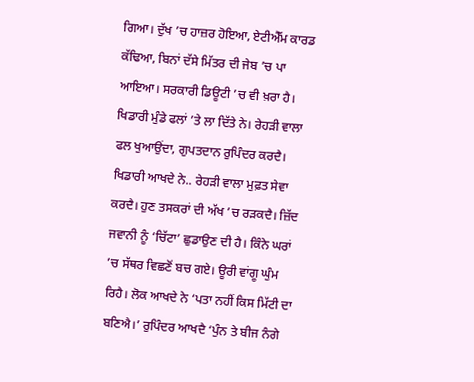ਗਿਆ। ਦੁੱਖ ’ਚ ਹਾਜ਼ਰ ਹੋਇਆ, ਏਟੀਐੱਮ ਕਾਰਡ ਕੱਢਿਆ, ਬਿਨਾਂ ਦੱਸੇ ਮਿੱਤਰ ਦੀ ਜੇਬ ’ਚ ਪਾ ਆਇਆ। ਸਰਕਾਰੀ ਡਿਊਟੀ ’ਚ ਵੀ ਖ਼ਰਾ ਹੈ। ਖਿਡਾਰੀ ਮੁੰਡੇ ਫਲਾਂ ’ਤੇ ਲਾ ਦਿੱਤੇ ਨੇ। ਰੇਹੜੀ ਵਾਲਾ ਫਲ ਖੁਆਉਂਦਾ, ਗੁਪਤਦਾਨ ਰੁਪਿੰਦਰ ਕਰਦੈ। ਖਿਡਾਰੀ ਆਖਦੇ ਨੇ.. ਰੇਹੜੀ ਵਾਲਾ ਮੁਫ਼ਤ ਸੇਵਾ ਕਰਦੈ। ਹੁਣ ਤਸਕਰਾਂ ਦੀ ਅੱਖ ’ਚ ਰੜਕਦੈ। ਜ਼ਿੱਦ ਜਵਾਨੀ ਨੂੰ ‘ਚਿੱਟਾ’ ਛੁਡਾਉਣ ਦੀ ਹੈ। ਕਿੰਨੇ ਘਰਾਂ ’ਚ ਸੱਥਰ ਵਿਛਣੋਂ ਬਚ ਗਏ। ਊਰੀ ਵਾਂਗੂ ਘੁੰਮ ਰਿਹੈ। ਲੋਕ ਆਖਦੇ ਨੇ ‘ਪਤਾ ਨਹੀਂ ਕਿਸ ਮਿੱਟੀ ਦਾ ਬਣਿਐ।’ ਰੁਪਿੰਦਰ ਆਖਦੈ ‘ਪੁੰਨ ਤੇ ਬੀਜ ਨੰਗੇ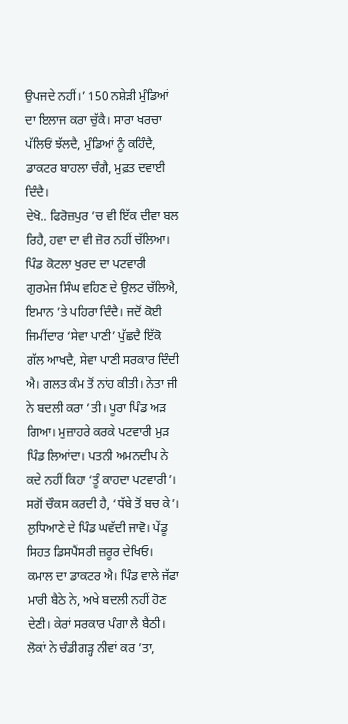ਉਪਜਦੇ ਨਹੀਂ।’ 150 ਨਸ਼ੇੜੀ ਮੁੰਡਿਆਂ ਦਾ ਇਲਾਜ ਕਰਾ ਚੁੱਕੈ। ਸਾਰਾ ਖਰਚਾ ਪੱਲਿਓਂ ਝੱਲਦੈ, ਮੁੰਡਿਆਂ ਨੂੰ ਕਹਿੰਦੈ, ਡਾਕਟਰ ਬਾਹਲਾ ਚੰਗੈ, ਮੁਫ਼ਤ ਦਵਾਈ ਦਿੰਦੈ।
ਦੇਖੋ.. ਫਿਰੋਜ਼ਪੁਰ ’ਚ ਵੀ ਇੱਕ ਦੀਵਾ ਬਲ ਰਿਹੈ, ਹਵਾ ਦਾ ਵੀ ਜ਼ੋਰ ਨਹੀਂ ਚੱਲਿਆ। ਪਿੰਡ ਕੋਟਲਾ ਖੁਰਦ ਦਾ ਪਟਵਾਰੀ ਗੁਰਮੇਜ ਸਿੰਘ ਵਹਿਣ ਦੇ ਉਲਟ ਚੱਲਿਐ, ਇਮਾਨ ’ਤੇ ਪਹਿਰਾ ਦਿੰਦੈ। ਜਦੋਂ ਕੋਈ ਜਿਮੀਂਦਾਰ ‘ਸੇਵਾ ਪਾਣੀ’ ਪੁੱਛਦੈ ਇੱਕੋ ਗੱਲ ਆਖਦੈ, ਸੇਵਾ ਪਾਣੀ ਸਰਕਾਰ ਦਿੰਦੀ ਐ। ਗਲਤ ਕੰਮ ਤੋਂ ਨਾਂਹ ਕੀਤੀ। ਨੇਤਾ ਜੀ ਨੇ ਬਦਲੀ ਕਰਾ ’ਤੀ। ਪੂਰਾ ਪਿੰਡ ਅੜ ਗਿਆ। ਮੁਜ਼ਾਹਰੇ ਕਰਕੇ ਪਟਵਾਰੀ ਮੁੜ ਪਿੰਡ ਲਿਆਂਦਾ। ਪਤਨੀ ਅਮਨਦੀਪ ਨੇ ਕਦੇ ਨਹੀਂ ਕਿਹਾ ‘ਤੂੰ ਕਾਹਦਾ ਪਟਵਾਰੀ’। ਸਗੋਂ ਚੌਕਸ ਕਰਦੀ ਹੈ, ‘ਧੱਬੇ ਤੋਂ ਬਚ ਕੇ’। ਲੁਧਿਆਣੇ ਦੇ ਪਿੰਡ ਘਵੱਦੀ ਜਾਵੋ। ਪੇਂਡੂ ਸਿਹਤ ਡਿਸਪੈਂਸਰੀ ਜ਼ਰੂਰ ਦੇਖਿਓ। ਕਮਾਲ ਦਾ ਡਾਕਟਰ ਐ। ਪਿੰਡ ਵਾਲੇ ਜੱਫਾ ਮਾਰੀ ਬੈਠੇ ਨੇ, ਅਖੇ ਬਦਲੀ ਨਹੀਂ ਹੋਣ ਦੇਣੀ। ਕੇਰਾਂ ਸਰਕਾਰ ਪੰਗਾ ਲੈ ਬੈਠੀ। ਲੋਕਾਂ ਨੇ ਚੰਡੀਗੜ੍ਹ ਨੀਵਾਂ ਕਰ ’ਤਾ,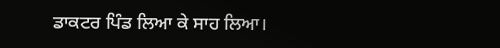ਡਾਕਟਰ ਪਿੰਡ ਲਿਆ ਕੇ ਸਾਹ ਲਿਆ।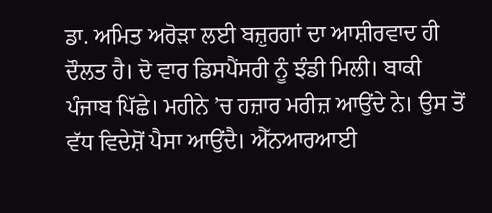ਡਾ. ਅਮਿਤ ਅਰੋੜਾ ਲਈ ਬਜ਼ੁਰਗਾਂ ਦਾ ਆਸ਼ੀਰਵਾਦ ਹੀ ਦੌਲਤ ਹੈ। ਦੋ ਵਾਰ ਡਿਸਪੈਂਸਰੀ ਨੂੰ ਝੰਡੀ ਮਿਲੀ। ਬਾਕੀ ਪੰਜਾਬ ਪਿੱਛੇ। ਮਹੀਨੇ ’ਚ ਹਜ਼ਾਰ ਮਰੀਜ਼ ਆਉਂਦੇ ਨੇ। ਉਸ ਤੋਂ ਵੱਧ ਵਿਦੇਸ਼ੋਂ ਪੈਸਾ ਆਉਂਦੈ। ਐੱਨਆਰਆਈ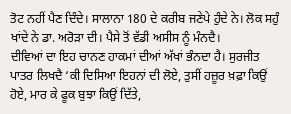ਤੋਟ ਨਹੀਂ ਪੈਣ ਦਿੰਦੇ। ਸਾਲਾਨਾ 180 ਦੇ ਕਰੀਬ ਜਣੇਪੇ ਹੁੰਦੇ ਨੇ। ਲੋਕ ਸਹੁੰ ਖਾਂਦੇ ਨੇ ਡਾ. ਅਰੋੜਾ ਦੀ। ਪੈਸੇ ਤੋਂ ਵੱਡੀ ਅਸੀਸ ਨੂੰ ਮੰਨਦੈ।
ਦੀਵਿਆਂ ਦਾ ਇਹ ਚਾਨਣ ਹਾਕਮਾਂ ਦੀਆਂ ਅੱਖਾਂ ਭੰਨਦਾ ਹੈ। ਸੁਰਜੀਤ ਪਾਤਰ ਲਿਖਦੈ ‘ਕੀ ਦਿਸਿਆ ਇਹਨਾਂ ਦੀ ਲੋਏ, ਤੁਸੀਂ ਹਜ਼ੂਰ ਖ਼ਫ਼ਾ ਕਿਉਂ ਹੋਏ, ਮਾਰ ਕੇ ਫੂਕ ਬੁਝਾ ਕਿਉਂ ਦਿੱਤੇ,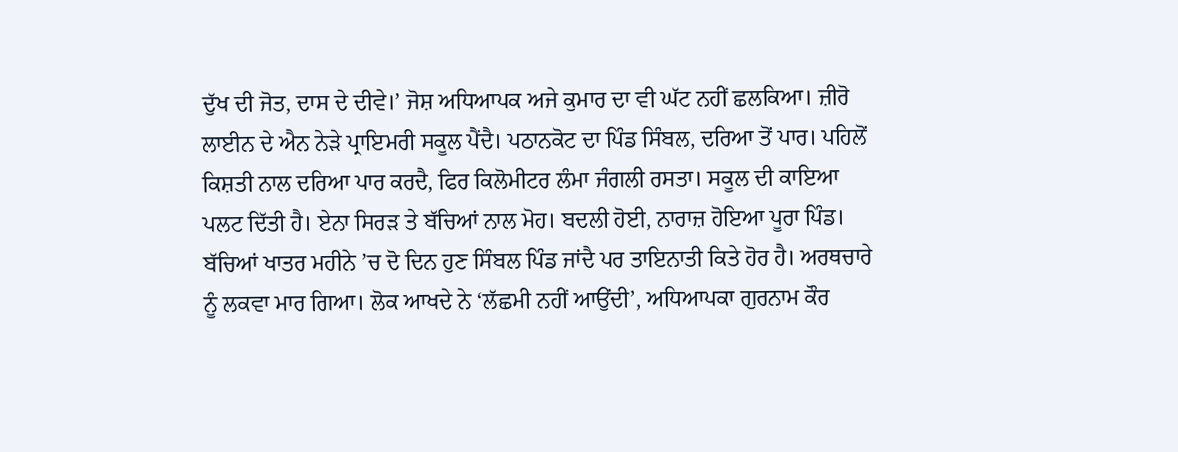ਦੁੱਖ ਦੀ ਜੋਤ, ਦਾਸ ਦੇ ਦੀਵੇ।’ ਜੋਸ਼ ਅਧਿਆਪਕ ਅਜੇ ਕੁਮਾਰ ਦਾ ਵੀ ਘੱਟ ਨਹੀਂ ਛਲਕਿਆ। ਜ਼ੀਰੋ ਲਾਈਨ ਦੇ ਐਨ ਨੇੜੇ ਪ੍ਰਾਇਮਰੀ ਸਕੂਲ ਪੈਂਦੈ। ਪਠਾਨਕੋਟ ਦਾ ਪਿੰਡ ਸਿੰਬਲ, ਦਰਿਆ ਤੋਂ ਪਾਰ। ਪਹਿਲੋਂ ਕਿਸ਼ਤੀ ਨਾਲ ਦਰਿਆ ਪਾਰ ਕਰਦੈ, ਫਿਰ ਕਿਲੋਮੀਟਰ ਲੰਮਾ ਜੰਗਲੀ ਰਸਤਾ। ਸਕੂਲ ਦੀ ਕਾਇਆ ਪਲਟ ਦਿੱਤੀ ਹੈ। ਏਨਾ ਸਿਰੜ ਤੇ ਬੱਚਿਆਂ ਨਾਲ ਮੋਹ। ਬਦਲੀ ਹੋਈ, ਨਾਰਾਜ਼ ਹੋਇਆ ਪੂਰਾ ਪਿੰਡ। ਬੱਚਿਆਂ ਖਾਤਰ ਮਹੀਨੇ ’ਚ ਦੋ ਦਿਨ ਹੁਣ ਸਿੰਬਲ ਪਿੰਡ ਜਾਂਦੈ ਪਰ ਤਾਇਨਾਤੀ ਕਿਤੇ ਹੋਰ ਹੈ। ਅਰਥਚਾਰੇ ਨੂੰ ਲਕਵਾ ਮਾਰ ਗਿਆ। ਲੋਕ ਆਖਦੇ ਨੇ ‘ਲੱਛਮੀ ਨਹੀਂ ਆਉਂਦੀ’, ਅਧਿਆਪਕਾ ਗੁਰਨਾਮ ਕੌਰ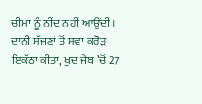ਚੀਮਾ ਨੂੰ ਨੀਂਦ ਨਹੀਂ ਆਉਂਦੀ। ਦਾਨੀ ਸੱਜਣਾਂ ਤੋਂ ਸਵਾ ਕਰੋੜ ਇਕੱਠਾ ਕੀਤਾ, ਖੁਦ ਜੇਬ ’ਚੋਂ 27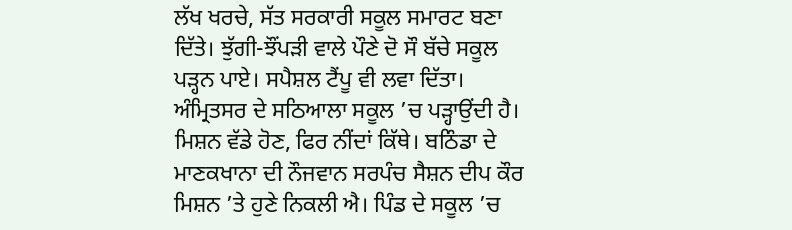ਲੱਖ ਖਰਚੇ, ਸੱਤ ਸਰਕਾਰੀ ਸਕੂਲ ਸਮਾਰਟ ਬਣਾ ਦਿੱਤੇ। ਝੁੱਗੀ-ਝੌਂਪੜੀ ਵਾਲੇ ਪੌਣੇ ਦੋ ਸੌ ਬੱਚੇ ਸਕੂਲ ਪੜ੍ਹਨ ਪਾਏ। ਸਪੈਸ਼ਲ ਟੈਂਪੂ ਵੀ ਲਵਾ ਦਿੱਤਾ। ਅੰਮ੍ਰਿਤਸਰ ਦੇ ਸਠਿਆਲਾ ਸਕੂਲ ’ਚ ਪੜ੍ਹਾਉਂਦੀ ਹੈ। ਮਿਸ਼ਨ ਵੱਡੇ ਹੋਣ, ਫਿਰ ਨੀਂਦਾਂ ਕਿੱਥੇ। ਬਠਿੰਡਾ ਦੇ ਮਾਣਕਖਾਨਾ ਦੀ ਨੌਜਵਾਨ ਸਰਪੰਚ ਸੈਸ਼ਨ ਦੀਪ ਕੌਰ ਮਿਸ਼ਨ ’ਤੇ ਹੁਣੇ ਨਿਕਲੀ ਐ। ਪਿੰਡ ਦੇ ਸਕੂਲ ’ਚ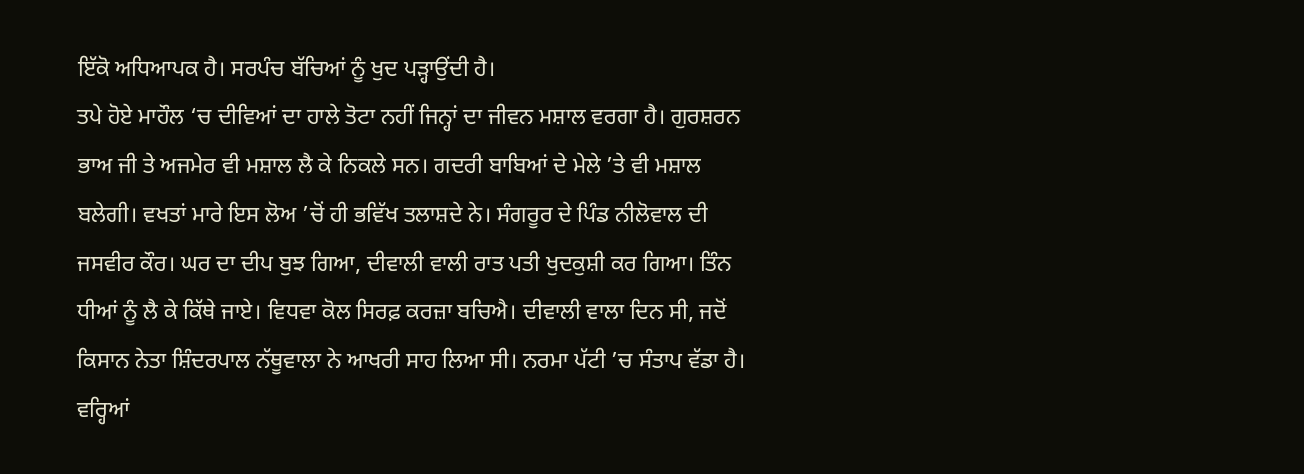ਇੱਕੋ ਅਧਿਆਪਕ ਹੈ। ਸਰਪੰਚ ਬੱਚਿਆਂ ਨੂੰ ਖੁਦ ਪੜ੍ਹਾਉਂਦੀ ਹੈ।
ਤਪੇ ਹੋਏ ਮਾਹੌਲ ‘ਚ ਦੀਵਿਆਂ ਦਾ ਹਾਲੇ ਤੋਟਾ ਨਹੀਂ ਜਿਨ੍ਹਾਂ ਦਾ ਜੀਵਨ ਮਸ਼ਾਲ ਵਰਗਾ ਹੈ। ਗੁਰਸ਼ਰਨ ਭਾਅ ਜੀ ਤੇ ਅਜਮੇਰ ਵੀ ਮਸ਼ਾਲ ਲੈ ਕੇ ਨਿਕਲੇ ਸਨ। ਗਦਰੀ ਬਾਬਿਆਂ ਦੇ ਮੇਲੇ ’ਤੇ ਵੀ ਮਸ਼ਾਲ ਬਲੇਗੀ। ਵਖਤਾਂ ਮਾਰੇ ਇਸ ਲੋਅ ’ਚੋਂ ਹੀ ਭਵਿੱਖ ਤਲਾਸ਼ਦੇ ਨੇ। ਸੰਗਰੂਰ ਦੇ ਪਿੰਡ ਨੀਲੋਵਾਲ ਦੀ ਜਸਵੀਰ ਕੌਰ। ਘਰ ਦਾ ਦੀਪ ਬੁਝ ਗਿਆ, ਦੀਵਾਲੀ ਵਾਲੀ ਰਾਤ ਪਤੀ ਖੁਦਕੁਸ਼ੀ ਕਰ ਗਿਆ। ਤਿੰਨ ਧੀਆਂ ਨੂੰ ਲੈ ਕੇ ਕਿੱਥੇ ਜਾਏ। ਵਿਧਵਾ ਕੋਲ ਸਿਰਫ਼ ਕਰਜ਼ਾ ਬਚਿਐ। ਦੀਵਾਲੀ ਵਾਲਾ ਦਿਨ ਸੀ, ਜਦੋਂ ਕਿਸਾਨ ਨੇਤਾ ਸ਼ਿੰਦਰਪਾਲ ਨੱਥੂਵਾਲਾ ਨੇ ਆਖਰੀ ਸਾਹ ਲਿਆ ਸੀ। ਨਰਮਾ ਪੱਟੀ ’ਚ ਸੰਤਾਪ ਵੱਡਾ ਹੈ। ਵਰ੍ਹਿਆਂ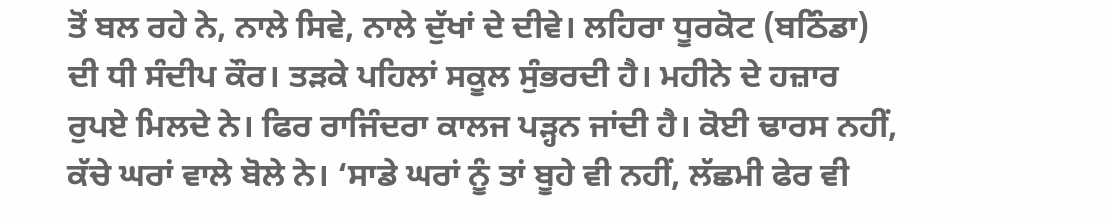ਤੋਂ ਬਲ ਰਹੇ ਨੇ, ਨਾਲੇ ਸਿਵੇ, ਨਾਲੇ ਦੁੱਖਾਂ ਦੇ ਦੀਵੇ। ਲਹਿਰਾ ਧੂਰਕੋਟ (ਬਠਿੰਡਾ) ਦੀ ਧੀ ਸੰਦੀਪ ਕੌਰ। ਤੜਕੇ ਪਹਿਲਾਂ ਸਕੂਲ ਸੁੰਭਰਦੀ ਹੈ। ਮਹੀਨੇ ਦੇ ਹਜ਼ਾਰ ਰੁਪਏ ਮਿਲਦੇ ਨੇ। ਫਿਰ ਰਾਜਿੰਦਰਾ ਕਾਲਜ ਪੜ੍ਹਨ ਜਾਂਦੀ ਹੈ। ਕੋਈ ਢਾਰਸ ਨਹੀਂ, ਕੱਚੇ ਘਰਾਂ ਵਾਲੇ ਬੋਲੇ ਨੇ। ‘ਸਾਡੇ ਘਰਾਂ ਨੂੰ ਤਾਂ ਬੂਹੇ ਵੀ ਨਹੀਂ, ਲੱਛਮੀ ਫੇਰ ਵੀ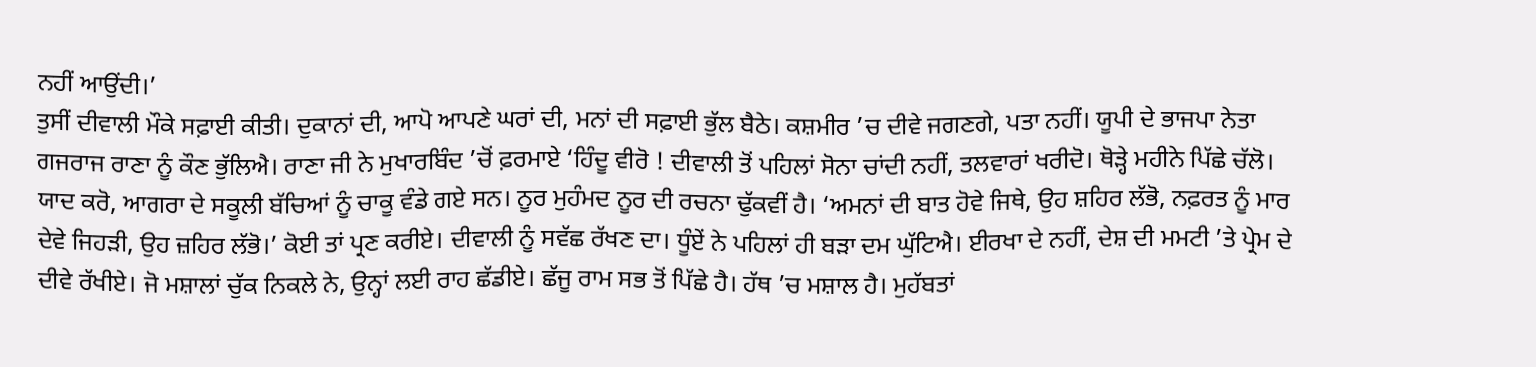ਨਹੀਂ ਆਉਂਦੀ।’
ਤੁਸੀਂ ਦੀਵਾਲੀ ਮੌਕੇ ਸਫ਼ਾਈ ਕੀਤੀ। ਦੁਕਾਨਾਂ ਦੀ, ਆਪੋ ਆਪਣੇ ਘਰਾਂ ਦੀ, ਮਨਾਂ ਦੀ ਸਫ਼ਾਈ ਭੁੱਲ ਬੈਠੇ। ਕਸ਼ਮੀਰ ’ਚ ਦੀਵੇ ਜਗਣਗੇ, ਪਤਾ ਨਹੀਂ। ਯੂਪੀ ਦੇ ਭਾਜਪਾ ਨੇਤਾ ਗਜਰਾਜ ਰਾਣਾ ਨੂੰ ਕੌਣ ਭੁੱਲਿਐ। ਰਾਣਾ ਜੀ ਨੇ ਮੁਖਾਰਬਿੰਦ ’ਚੋਂ ਫ਼ਰਮਾਏ ‘ਹਿੰਦੂ ਵੀਰੋ ! ਦੀਵਾਲੀ ਤੋਂ ਪਹਿਲਾਂ ਸੋਨਾ ਚਾਂਦੀ ਨਹੀਂ, ਤਲਵਾਰਾਂ ਖਰੀਦੋ। ਥੋੜ੍ਹੇ ਮਹੀਨੇ ਪਿੱਛੇ ਚੱਲੋ। ਯਾਦ ਕਰੋ, ਆਗਰਾ ਦੇ ਸਕੂਲੀ ਬੱਚਿਆਂ ਨੂੰ ਚਾਕੂ ਵੰਡੇ ਗਏ ਸਨ। ਨੂਰ ਮੁਹੰਮਦ ਨੂਰ ਦੀ ਰਚਨਾ ਢੁੱਕਵੀਂ ਹੈ। ‘ਅਮਨਾਂ ਦੀ ਬਾਤ ਹੋਵੇ ਜਿਥੇ, ਉਹ ਸ਼ਹਿਰ ਲੱਭੋ, ਨਫ਼ਰਤ ਨੂੰ ਮਾਰ ਦੇਵੇ ਜਿਹੜੀ, ਉਹ ਜ਼ਹਿਰ ਲੱਭੋ।’ ਕੋਈ ਤਾਂ ਪ੍ਰਣ ਕਰੀਏ। ਦੀਵਾਲੀ ਨੂੰ ਸਵੱਛ ਰੱਖਣ ਦਾ। ਧੂੰਏਂ ਨੇ ਪਹਿਲਾਂ ਹੀ ਬੜਾ ਦਮ ਘੁੱਟਿਐ। ਈਰਖਾ ਦੇ ਨਹੀਂ, ਦੇਸ਼ ਦੀ ਮਮਟੀ ’ਤੇ ਪ੍ਰੇਮ ਦੇ ਦੀਵੇ ਰੱਖੀਏ। ਜੋ ਮਸ਼ਾਲਾਂ ਚੁੱਕ ਨਿਕਲੇ ਨੇ, ਉਨ੍ਹਾਂ ਲਈ ਰਾਹ ਛੱਡੀਏ। ਛੱਜੂ ਰਾਮ ਸਭ ਤੋਂ ਪਿੱਛੇ ਹੈ। ਹੱਥ ’ਚ ਮਸ਼ਾਲ ਹੈ। ਮੁਹੱਬਤਾਂ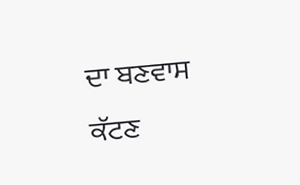ਦਾ ਬਣਵਾਸ ਕੱਟਣ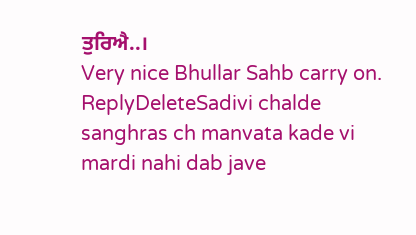ਤੁਰਿਐ..।
Very nice Bhullar Sahb carry on.
ReplyDeleteSadivi chalde sanghras ch manvata kade vi mardi nahi dab jave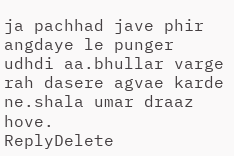ja pachhad jave phir angdaye le punger udhdi aa.bhullar varge rah dasere agvae karde ne.shala umar draaz hove.
ReplyDelete